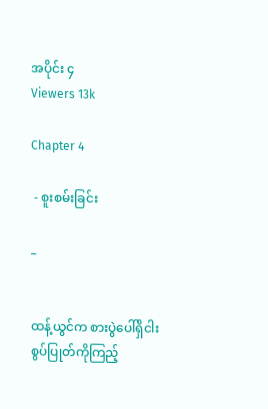အပိုင်း ၄
Viewers 13k

Chapter 4

 - စူးစမ်းခြင်း

_


ထန့်ယွင်က စားပွဲပေါ်ရှိငါးစွပ်ပြုတ်ကိုကြည့်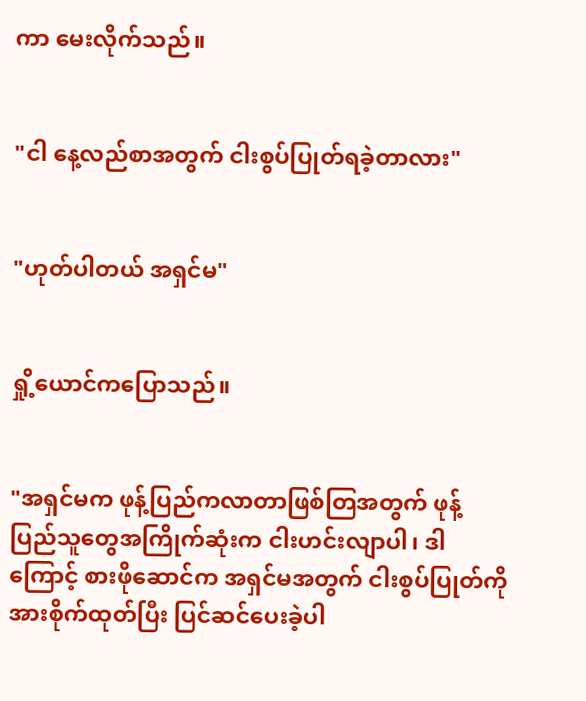ကာ မေးလိုက်သည်။


"ငါ နေ့လည်စာအတွက် ငါးစွပ်ပြုတ်ရခဲ့တာလား"


"ဟုတ်ပါတယ် အရှင်မ"


ရှို့ယောင်ကပြောသည်။


"အရှင်မက ဖုန့်ပြည်ကလာတာဖြစ်တြအတွက် ဖုန့်ပြည်သူတွေအကြိုက်ဆုံးက ငါးဟင်းလျာပါ၊ ဒါကြောင့် စားဖိုဆောင်က အရှင်မအတွက် ငါးစွပ်ပြုတ်ကို အားစိုက်ထုတ်ပြီး ပြင်ဆင်ပေးခဲ့ပါ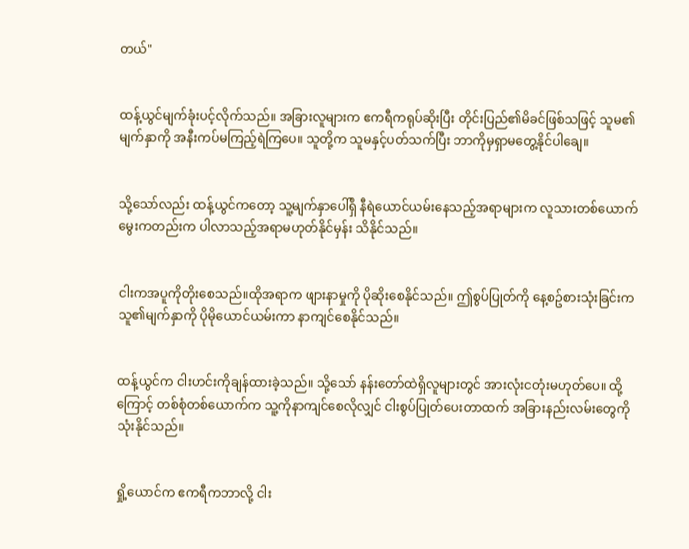တယ်"


ထန့်ယွင်မျက်ခုံးပင့်လိုက်သည်။ အခြားလူများက ဧကရီကရုပ်ဆိုးပြီး တိုင်းပြည်၏မိခင်ဖြစ်သဖြင့် သူမ၏မျက်နှာကို အနီးကပ်မကြည့်ရဲကြပေ။ သူတို့က သူမနှင့်ပတ်သက်ပြီး ဘာကိုမှရှာမတွေ့နိုင်ပါချေ။


သို့သော်လည်း ထန့်ယွင်ကတော့ သူ့မျက်နှာပေါ်ရှိ နီရဲယောင်ယမ်းနေသည့်အရာများက လူသားတစ်ယောက်မွေးကတည်းက ပါလာသည့်အရာမဟုတ်နိုင်မှန်း သိနိုင်သည်။


ငါးကအပူကိုတိုးစေသည်။ထိုအရာက ဖျားနာမှုကို ပိုဆိုးစေနိုင်သည်။ ဤစွပ်ပြုတ်ကို နေ့စဥ်စားသုံးခြင်းက သူ၏မျက်နှာကို ပိုမိုယောင်ယမ်းကာ နာကျင်စေနိုင်သည်။


ထန့်ယွင်က ငါးဟင်းကိုချန်ထားခဲ့သည်။ သို့သော် နန်းတော်ထဲရှိလူများတွင် အားလုံးငတုံးမဟုတ်ပေ။ ထို့ကြောင့် တစ်စုံတစ်ယောက်က သူ့ကိုနာကျင်စေလိုလျှင် ငါးစွပ်ပြုတ်ပေးတာထက် အခြားနည်းလမ်းတွေကို သုံးနိုင်သည်။


ရှို့ယောင်က ဧကရီကဘာလို့ ငါး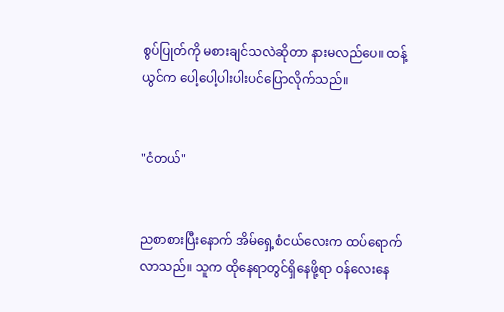စွပ်ပြုတ်ကို မစားချင်သလဲဆိုတာ နားမလည်ပေ။ ထန့်ယွင်က ပေါ့ပေါ့ပါးပါးပင်ပြောလိုက်သည်။


"ငံတယ်"


ညစာစားပြီးနောက် အိမ်ရှေ့စံငယ်လေးက ထပ်ရောက်လာသည်။ သူက ထိုနေရာတွင်ရှိနေဖို့ရာ ဝန်လေးနေ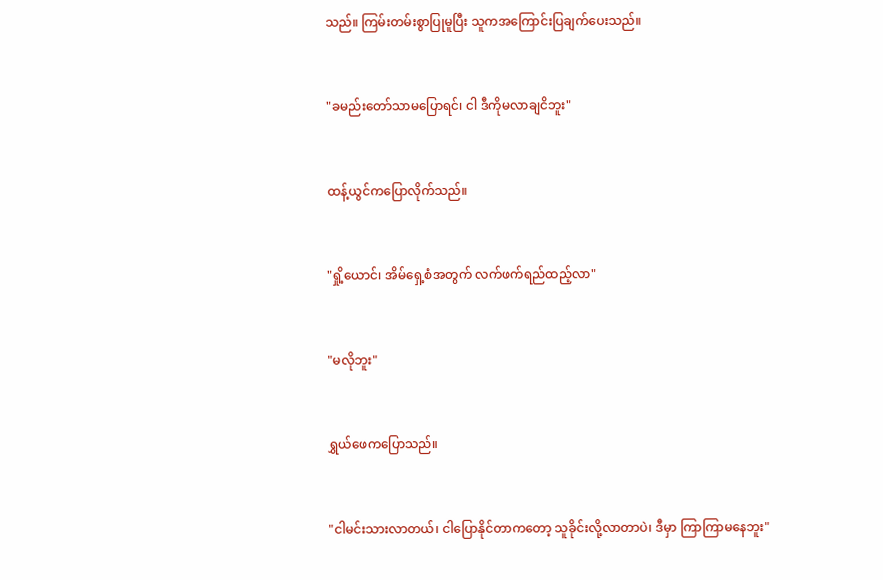သည်။ ကြမ်းတမ်းစွာပြုမူပြီး သူကအကြောင်းပြချက်ပေးသည်။


"ခမည်းတော်သာမပြောရင်၊ ငါ ဒီကိုမလာချငိဘူး"


ထန့်ယွင်ကပြောလိုက်သည်။


"ရှို့ယောင်၊ အိမ်ရှေ့စံအတွက် လက်ဖက်ရည်ထည့်လာ"


"မလိုဘူး"


ရွှယ်ဖေကပြောသည်။


"ငါမင်းသားလာတယ်၊ ငါပြောနိုင်တာကတော့ သူခိုင်းလို့လာတာပဲ၊ ဒီမှာ ကြာကြာမနေဘူး"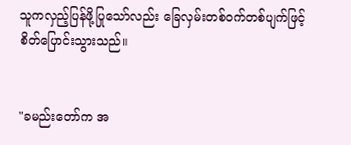သူကလှည့်ပြန်ဖို့ပြုသော်လည်း ခြေလှမ်းတစ်ဝက်တစ်ပျက်ဖြင့် စိတ်ပြောင်းသွားသည်။


"ခမည်းတော်က အ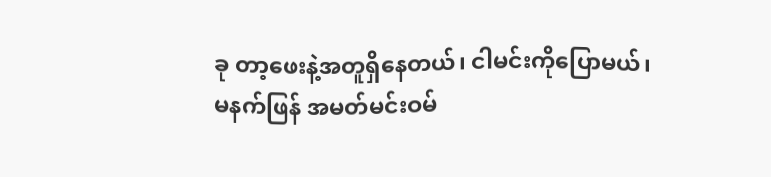ခု တာ့ဖေးနဲ့အတူရှိနေတယ်၊ ငါမင်းကိုပြောမယ်၊ မနက်ဖြန် အမတ်မင်းဝမ်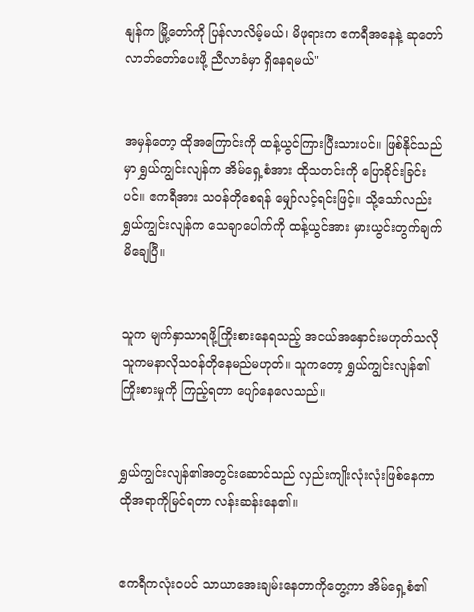နျန်က မြို့တော်ကို ပြန်လာလိမ့်မယ်၊ မိဖုရားက ဧကရီအနေနဲ့ ဆုတော်လာဘ်တော်ပေးဖို့ ညီလာခံမှာ ရှိနေရမယ်"


အမှန်တော့ ထိုအကြောင်းကို ထန့်ယွင်ကြားပြီးသားပင်။ ဖြစ်နိုင်သည်မှာ ရွှယ်ကျွင်းလျန်က အိမ်ရှေ့စံအား ထိုသတင်းကို ပြောခိုင်းခြင်းပင်။ ဧကရီအား သဝန်တိုစေရန် မျှော်လင့်ရင်းဖြင့်။ သို့သော်လည်း ရွှယ်ကျွင်းလျန်က သေချာပေါက်ကို ထန့်ယွင်အား မှားယွင်းတွက်ချက်မိချေပြီ။


သူက မျက်နှာသာရဖို့ကြိုးစားနေရသည့် အငယ်အနှောင်းမဟုတ်သလို သူကမနာလိုသဝန်တိုနေမည်မဟုတ်။ သူကတော့ ရွှယ်ကျွင်းလျန်၏ ကြိုးစားမှုကို ကြည့်ရတာ ပျော်နေလေသည်။


ရွှယ်ကျွင်းလျန်၏အတွင်းဆောင်သည် လှည်းကျိုးလုံးလုံးဖြစ်နေကာ ထိုအရာကိုမြင်ရတာ လန်းဆန်းနေ၏။


ဧကရီကလုံးဝပင် သာယာအေးချမ်းနေတာကိုတွေ့ကာ အိမ်ရှေ့စံ၏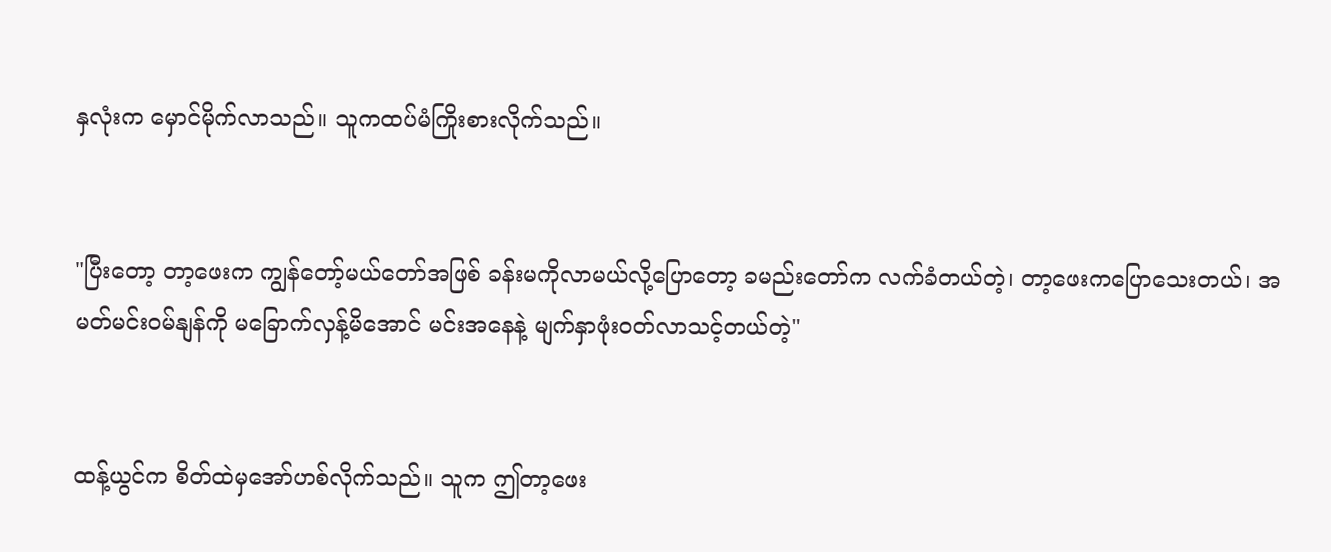နှလုံးက မှောင်မိုက်လာသည်။ သူကထပ်မံကြိုးစားလိုက်သည်။


"ပြီးတော့ တာ့ဖေးက ကျွန်တော့်မယ်တော်အဖြစ် ခန်းမကိုလာမယ်လို့ပြောတော့ ခမည်းတော်က လက်ခံတယ်တဲ့၊ တာ့ဖေးကပြောသေးတယ်၊ အမတ်မင်းဝမ်နျန်ကို မခြောက်လှန့်မိအောင် မင်းအနေနဲ့ မျက်နှာဖုံးဝတ်လာသင့်တယ်တဲ့"


ထန့်ယွင်က စိတ်ထဲမှအော်ဟစ်လိုက်သည်။ သူက ဤတာ့ဖေး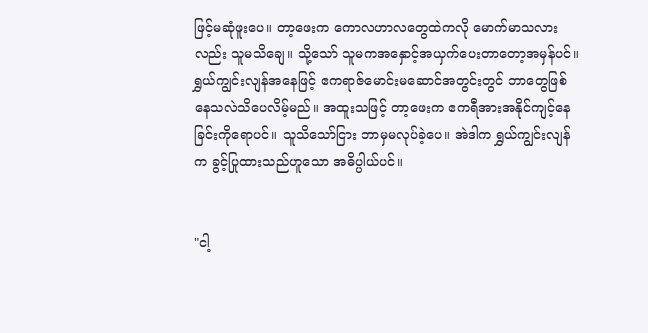ဖြင့်မဆုံဖူးပေ။ တာ့ဖေးက ကောလဟာလတွေထဲကလို မောက်မာသလားလည်း သူမသိချေ။ သို့သော် သူမကအနှောင့်အယှက်ပေးတာတော့အမှန်ပင်။ ရွှယ်ကျွင်းလျန်အနေဖြင့် ဧကရာဇ်မောင်းမဆောင်အတွင်းတွင် ဘာတွေဖြစ်နေသလဲသိပေလိမ့်မည်။ အထူးသဖြင့် တာ့ဖေးက ဧကရီအားအနိုင်ကျင့်နေခြင်းကိုရောပင်။ သူသိသော်ငြား ဘာမှမလုပ်ခဲ့ပေ။ အဲဒါက ရွှယ်ကျွင်းလျန်က ခွင့်ပြုထားသည်ဟူသော အဓိပ္ပါယ်ပင်။


"ငါ့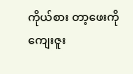ကိုယ်စား တာ့ဖေးကို ကျေးဇူး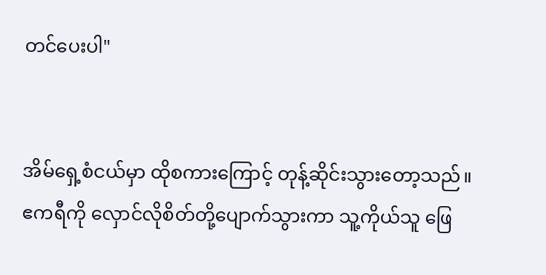တင်ပေးပါ"


အိမ်ရှေ့စံငယ်မှာ ထိုစကားကြောင့် တုန့်ဆိုင်းသွားတော့သည်။ ဧကရီကို လှောင်လိုစိတ်တို့ပျောက်သွားကာ သူ့ကိုယ်သူ ဖြေ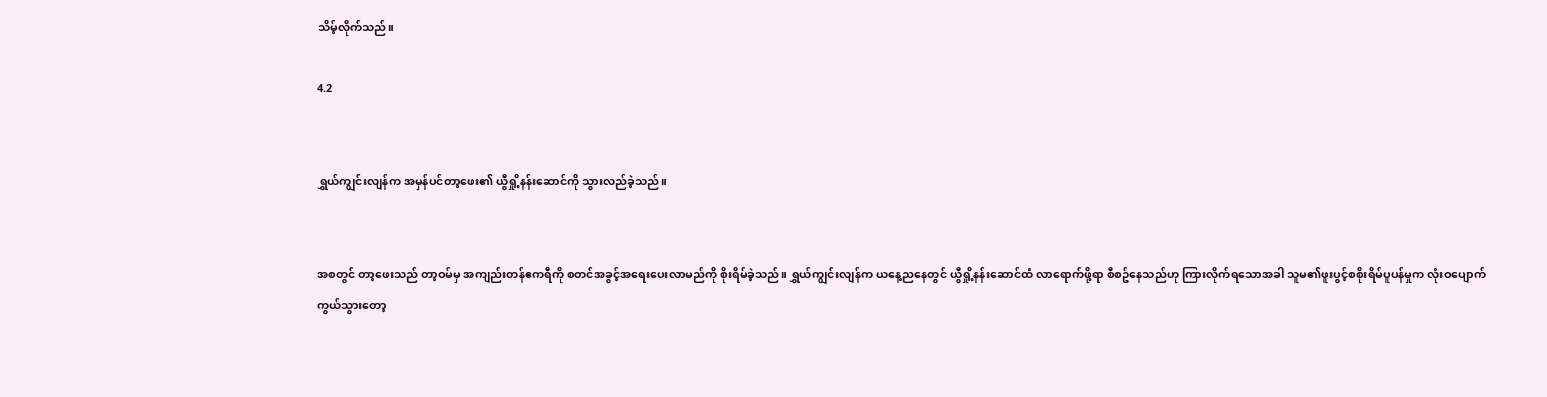သိမ့်လိုက်သည်။

4.2


ရွှယ်ကျွင်းလျန်က အမှန်ပင်တာ့ဖေး၏ ယွီရှို့နန်းဆောင်ကို သွားလည်ခဲ့သည်။


အစတွင် တာ့ဖေးသည် တာ့ဝမ်မှ အကျည်းတန်ဧကရီကို စတင်အခွင့်အရေးပေးလာမည်ကို စိုးရိမ်ခဲ့သည်။ ရွှယ်ကျွင်းလျန်က ယနေ့ညနေတွင် ယွီရှို့နန်းဆောင်ထံ လာရောက်ဖို့ရာ စီစဥ်နေသည်ဟု ကြားလိုက်ရသောအခါ သူမ၏ဖူးပွင့်စစိုးရိမ်ပူပန်မှုက လုံးဝပျောက်ကွယ်သွားတော့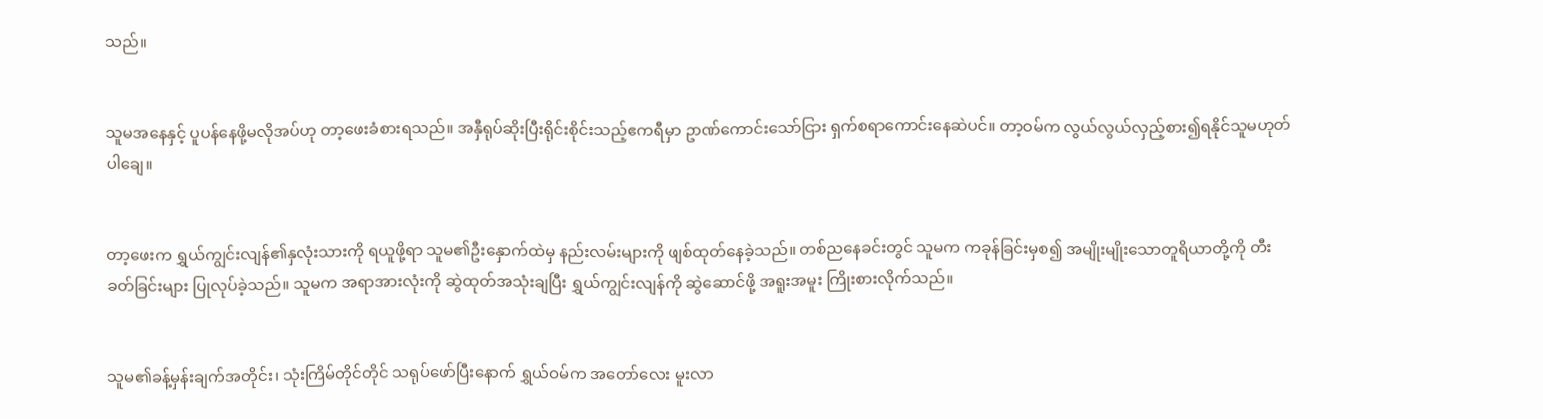သည်။


သူမအနေနှင့် ပူပန်နေဖို့မလိုအပ်ဟု တာ့ဖေးခံစားရသည်။ အနှီရုပ်ဆိုးပြီးရိုင်းစိုင်းသည့်ဧကရီမှာ ဥာဏ်ကောင်းသော်ငြား ရှက်စရာကောင်းနေဆဲပင်။ တာ့ဝမ်က လွယ်လွယ်လှည့်စား၍ရနိုင်သူမဟုတ်ပါချေ။


တာ့ဖေးက ရွှယ်ကျွင်းလျန်၏နှလုံးသားကို ရယူဖို့ရာ သူမ၏ဦးနှောက်ထဲမှ နည်းလမ်းများကို ဖျစ်ထုတ်နေခဲ့သည်။ တစ်ညနေခင်းတွင် သူမက ကခုန်ခြင်းမှစ၍ အမျိုးမျိုးသောတူရိယာတို့ကို တီးခတ်ခြင်းများ ပြုလုပ်ခဲ့သည်။ သူမက အရာအားလုံးကို ဆွဲထုတ်အသုံးချပြီး ရွှယ်ကျွင်းလျန်ကို ဆွဲဆောင်ဖို့ အရူးအမူး ကြိုးစားလိုက်သည်။


သူမ၏ခန့်မှန်းချက်အတိုင်း၊ သုံးကြိမ်တိုင်တိုင် သရုပ်ဖော်ပြီးနောက် ရွှယ်ဝမ်က အတော်လေး မူးလာ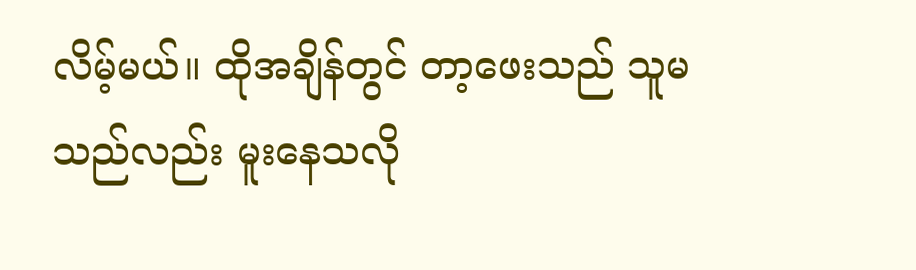လိမ့်မယ်။ ထိုအချိန်တွင် တာ့ဖေးသည် သူမသည်လည်း မူးနေသလို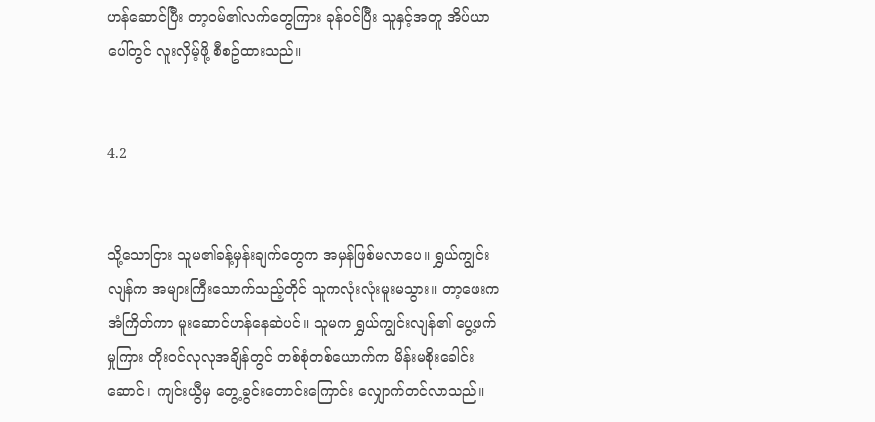ဟန်ဆောင်ပြီး တာ့ဝမ်၏လက်တွေကြား ခုန်ဝင်ပြီး သူနှင့်အတူ အိပ်ယာပေါ်တွင် လူးလှိမ့်ဖို့ စီစဥ်ထားသည်။


4.2


သို့သောငြား သူမ၏ခန့်မှန်းချက်တွေက အမှန်ဖြစ်မလာပေ။ ရွှယ်ကျွင်းလျန်က အများကြီးသောက်သည့်တိုင် သူကလုံးလုံးမူးမသွား။ တာ့ဖေးက အံကြိတ်ကာ မူးဆောင်ဟန်နေဆဲပင်။ သူမက ရွှယ်ကျွင်းလျန်၏ ပွေ့ဖက်မှုကြား တိုးဝင်လုလုအချိန်တွင် တစ်စုံတစ်ယောက်က မိန်းမစိုးခေါင်းဆောင်၊ ကျင်းယွီမှ တွေ့ခွင်းတောင်းကြောင်း လျှောက်တင်လာသည်။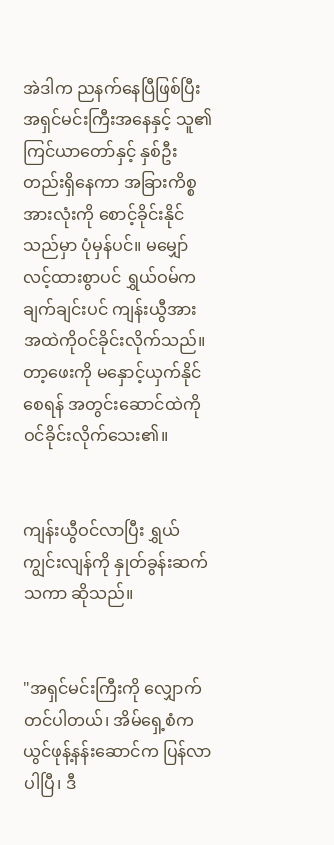အဲဒါက ညနက်နေပြီဖြစ်ပြီး အရှင်မင်းကြီးအနေနှင့် သူ၏ကြင်ယာတော်နှင့် နှစ်ဦးတည်းရှိနေကာ အခြားကိစ္စအားလုံးကို စောင့်ခိုင်းနိုင်သည်မှာ ပုံမှန်ပင်။ မမျှော်လင့်ထားစွာပင် ရွှယ်ဝမ်က ချက်ချင်းပင် ကျန်းယွီအား အထဲကိုဝင်ခိုင်းလိုက်သည်။ တာ့ဖေးကို မနှောင့်ယှက်နိုင်စေရန် အတွင်းဆောင်ထဲကို ဝင်ခိုင်းလိုက်သေး၏။


ကျန်းယွီဝင်လာပြီး ရွှယ်ကျွင်းလျန်ကို နှုတ်ခွန်းဆက်သကာ ဆိုသည်။


"အရှင်မင်းကြီးကို လျှောက်တင်ပါတယ်၊ အိမ်ရှေ့စံက ယွင်ဖုန့်နန်းဆောင်က ပြန်လာပါပြီ၊ ဒီ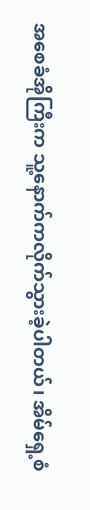အစေခံအိုကြီးက သူ့နောက်ကလိုက်သွားခဲ့ပါတယ်၊ အိမ်ရှေ့စံ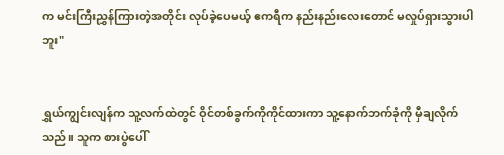က မင်းကြီးညွှန်ကြားတဲ့အတိုင်း လုပ်ခဲ့ပေမယ့် ဧကရီက နည်းနည်းလေးတောင် မလှုပ်ရှားသွားပါဘူး"


ရွှယ်ကျွင်းလျန်က သူ့လက်ထဲတွင် ဝိုင်တစ်ခွက်ကိုကိုင်ထားကာ သူ့နောက်ဘက်ခုံကို မှီချလိုက်သည်။ သူက စားပွဲပေါ်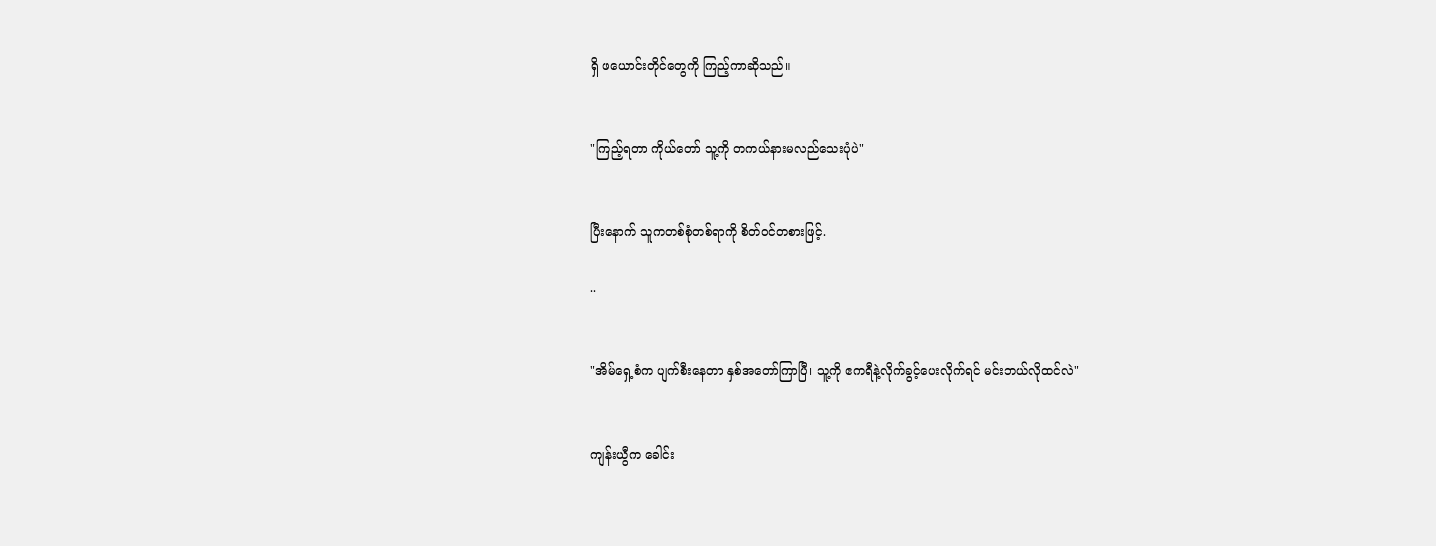ရှိ ဖယောင်းတိုင်တွေကို ကြည့်ကာဆိုသည်။


"ကြည့်ရတာ ကိုယ်တော် သူ့ကို တကယ်နားမလည်သေးပုံပဲ"


ပြီးနောက် သူကတစ်စုံတစ်ရာကို စိတ်ဝင်တစားဖြင့်.

..


"အိမ်ရှေ့စံက ပျက်စီးနေတာ နှစ်အတော်ကြာပြီ၊ သူ့ကို ဧကရီနဲ့လိုက်ခွင့်ပေးလိုက်ရင် မင်းဘယ်လိုထင်လဲ"


ကျန်းယွီက ခေါင်း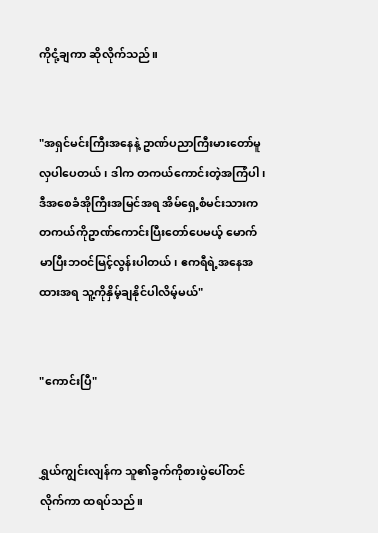ကိုငုံ့ချကာ ဆိုလိုက်သည်။


"အရှင်မင်းကြီးအနေနဲ့ ဥာဏ်ပညာကြီးမားတော်မူလှပါပေတယ်၊ ဒါက တကယ်ကောင်းတဲ့အကြံပါ၊ ဒီအစေခံအိုကြီးအမြင်အရ အိမ်ရှေ့စံမင်းသားက တကယ်ကိုဥာဏ်ကောင်းပြီးတော်ပေမယ့် မောက်မာပြီးဘဝင်မြင့်လွန်းပါတယ်၊ ဧကရီရဲ့အနေအထားအရ သူ့ကိုနှိမ့်ချနိုင်ပါလိမ့်မယ်"


"ကောင်းပြီ"


ရွှယ်ကျွင်းလျန်က သူ၏ခွက်ကိုစားပွဲပေါ်တင်လိုက်ကာ ထရပ်သည်။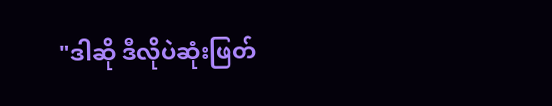"ဒါဆို ဒီလိုပဲဆုံးဖြတ်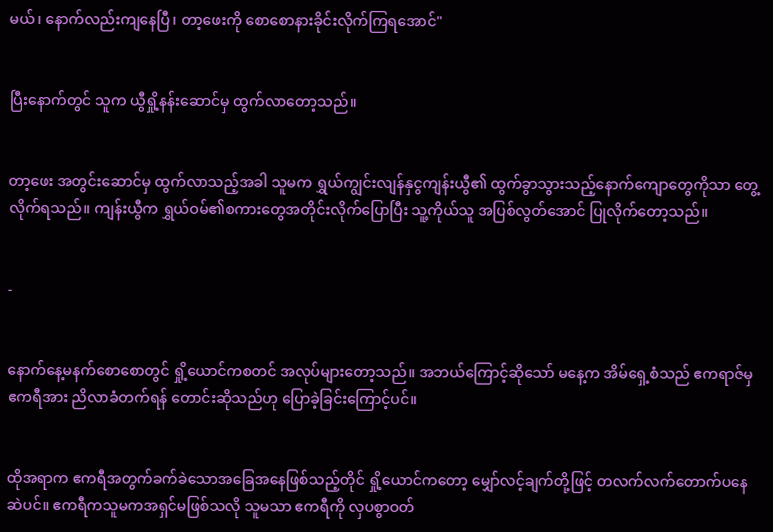မယ်၊ နောက်လည်းကျနေပြီ၊ တာ့ဖေးကို စောစောနားခိုင်းလိုက်ကြရအောင်"


ပြီးနောက်တွင် သူက ယွီရှို့နန်းဆောင်မှ ထွက်လာတော့သည်။


တာ့ဖေး အတွင်းဆောင်မှ ထွက်လာသည့်အခါ သူမက ရွှယ်ကျွင်းလျန်နှငွကျန်းယွီ၏ ထွက်ခွာသွားသည့်နောက်ကျောတွေကိုသာ တွေ့လိုက်ရသည်။ ကျန်းယွီက ရွှယ်ဝမ်၏စကားတွေအတိုင်းလိုက်ပြောပြီး သူ့ကိုယ်သူ အပြစ်လွတ်အောင် ပြုလိုက်တော့သည်။


-


နောက်နေ့မနက်စောစောတွင် ရှို့ယောင်ကစတင် အလုပ်များတော့သည်။ အဘယ်ကြောင့်ဆိုသော် မနေ့က အိမ်ရှေ့စံသည် ဧကရာဇ်မှ ဧကရီအား ညိလာခံတက်ရန် တောင်းဆိုသည်ဟု ပြောခဲ့ခြင်းကြောင့်ပင်။


ထိုအရာက ဧကရီအတွက်ခက်ခဲသောအခြေအနေဖြစ်သည့်တိုင် ရှို့ယောင်ကတော့ မျှော်လင့်ချက်တို့ဖြင့် တလက်လက်တောက်ပနေဆဲပင်။ ဧကရီကသူမကအရှင်မဖြစ်သလို သူမသာ ဧကရီကို လှပစွာဝတ်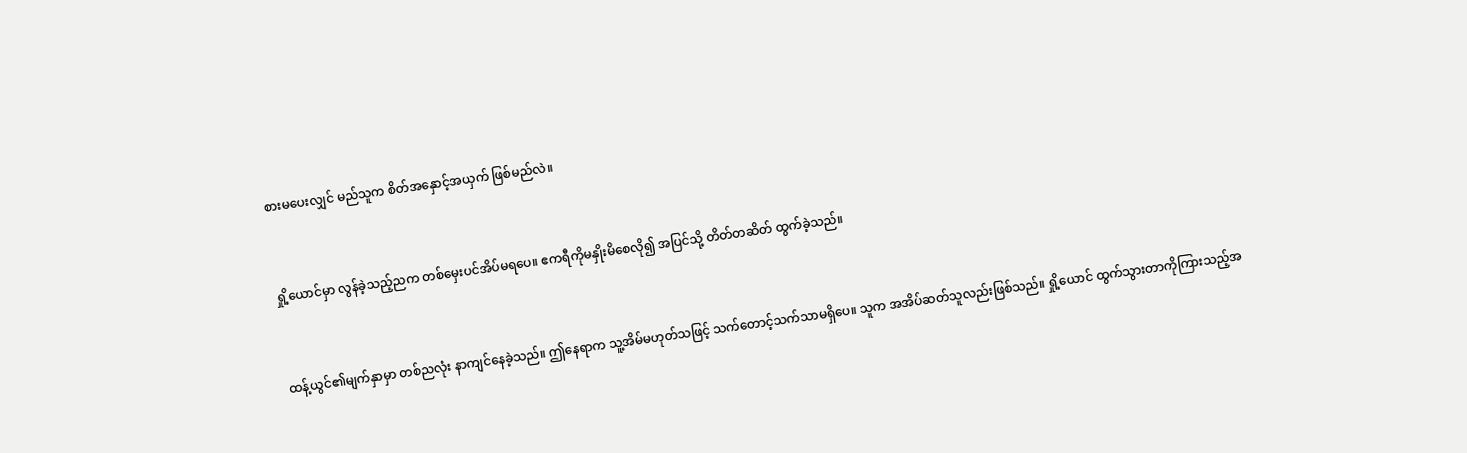စားမပေးလျှင် မည်သူက စိတ်အနှောင့်အယှက် ဖြစ်မည်လဲ။


ရှို့ယောင်မှာ လွန်ခဲ့သည့်ညက တစ်မှေးပင်အိပ်မရပေ။ ဧကရီကိုမနှိုးမိစေလို၍ အပြင်သို့ တိတ်တဆိတ် ထွက်ခဲ့သည်။


ထန့်ယွင်၏မျက်နှာမှာ တစ်ညလုံး နာကျင်နေခဲ့သည်။ ဤနေရာက သူ့အိမ်မဟုတ်သဖြင့် သက်တောင့်သက်သာမရှိပေ။ သူက အအိပ်ဆတ်သူလည်းဖြစ်သည်။ ရှို့ယောင် ထွက်သွားတာကိုကြားသည့်အ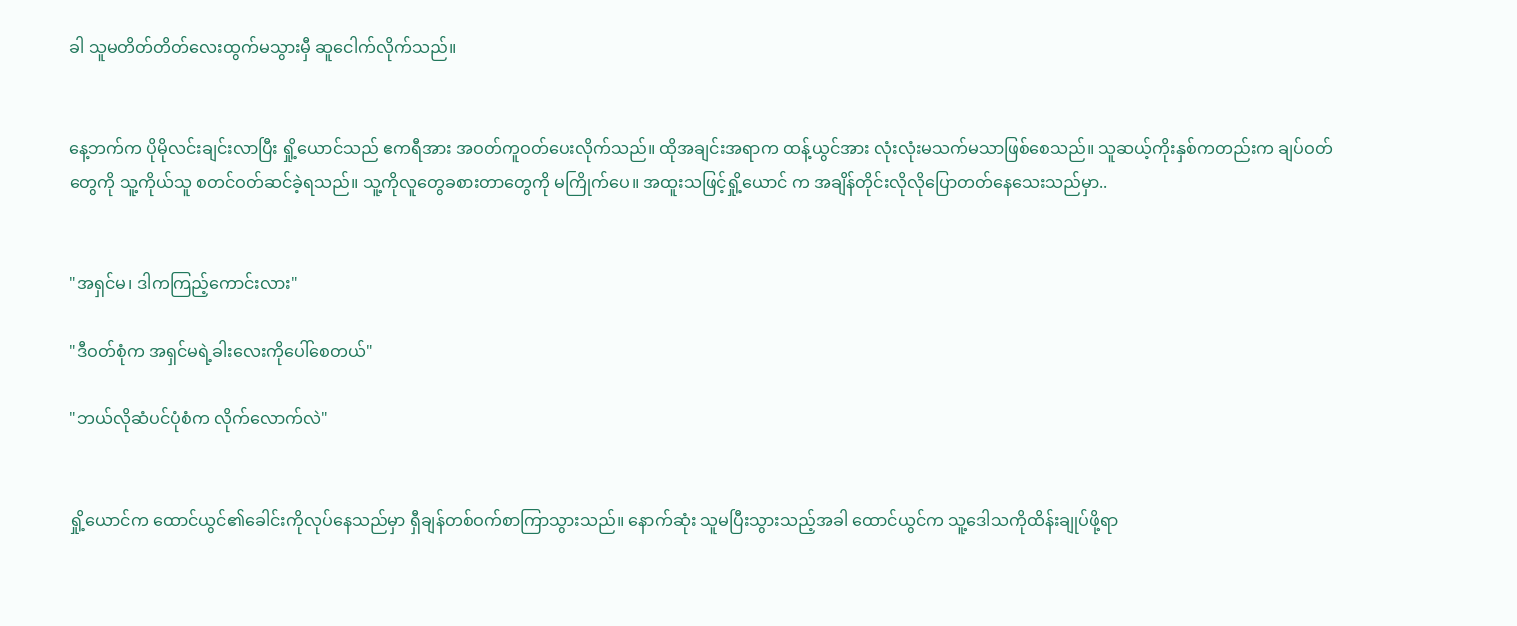ခါ သူမတိတ်တိတ်လေးထွက်မသွားမှီ ဆူငေါက်လိုက်သည်။


နေ့ဘက်က ပိုမိုလင်းချင်းလာပြီး ရှို့ယောင်သည် ဧကရီအား အဝတ်ကူဝတ်ပေးလိုက်သည်။ ထိုအချင်းအရာက ထန့်ယွင်အား လုံးလုံးမသက်မသာဖြစ်စေသည်။ သူဆယ့်ကိုးနှစ်ကတည်းက ချပ်ဝတ်တွေကို သူ့ကိုယ်သူ စတင်ဝတ်ဆင်ခဲ့ရသည်။ သူ့ကိုလူတွေခစားတာတွေကို မကြိုက်ပေ။ အထူးသဖြင့်ရှို့ယောင် က အချိန်တိုင်းလိုလိုပြောတတ်နေသေးသည်မှာ..


"အရှင်မ၊ ဒါကကြည့်ကောင်းလား"

"ဒီဝတ်စုံက အရှင်မရဲ့ခါးလေးကိုပေါ်စေတယ်"

"ဘယ်လိုဆံပင်ပုံစံက လိုက်လောက်လဲ"


ရှို့ယောင်က ထောင်ယွင်၏ခေါင်းကိုလုပ်နေသည်မှာ ရှီချန်တစ်ဝက်စာကြာသွားသည်။ နောက်ဆုံး သူမပြီးသွားသည့်အခါ ထောင်ယွင်က သူ့ဒေါသကိုထိန်းချုပ်ဖို့ရာ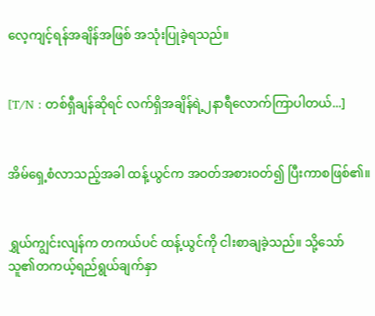လေ့ကျင့်ရန်အချိန်အဖြစ် အသုံးပြုခဲ့ရသည်။


[T/N : တစ်ရှီချန်ဆိုရင် လက်ရှိအချိန်ရဲ့၂နာရီလောက်ကြာပါတယ်...]


အိမ်ရှေ့စံလာသည့်အခါ ထန့်ယွင်က အဝတ်အစားဝတ်၍ ပြီးကာစဖြစ်၏။


ရွှယ်ကျွင်းလျန်က တကယ်ပင် ထန့်ယွင်ကို ငါးစာချခဲ့သည်။ သို့သော် သူ၏တကယ့်ရည်ရွယ်ချက်နှာ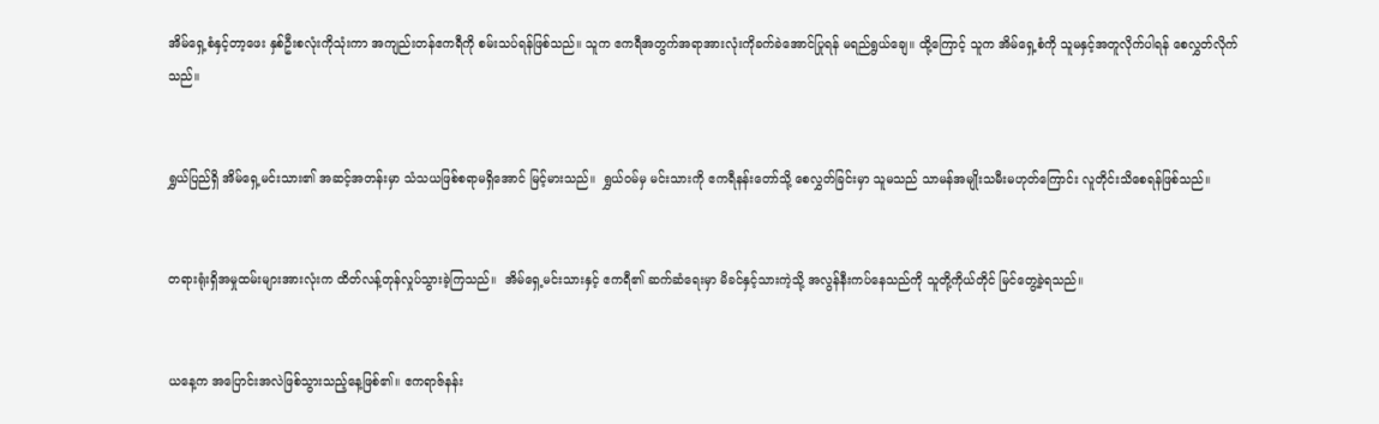အိမ်ရှေ့စံနှင့်တာ့ဖေး နှစ်ဦးစလုံးကိုသုံးကာ အကျည်းတန်ဧကရီကို စမ်းသပ်ရန်ဖြစ်သည်။ သူက ဧကရီအတွက်အရာအားလုံးကိုခက်ခဲအောင်ပြုရန် မရည်ရွယ်ချေ။ ထို့ကြောင့် သူက အိမ်ရှေ့စံကို သူမနှင့်အတူလိုက်ပါရန် စေလွှတ်လိုက်သည်။


ရွှယ်ပြည်ရှိ အိမ်ရှေ့မင်းသား၏ အဆင့်အတန်းမှာ သံသယဖြစ်စရာမရှိအောင် မြင့်မားသည်။  ရွှယ်ဝမ်မှ မင်းသားကို ဧကရီနန်းတော်သို့ စေလွှတ်ခြင်းမှာ သူမသည် သာမန်အမျိုးသမီးမဟုတ်ကြောင်း လူတိုင်းသိစေရန်ဖြစ်သည်။


တရားရုံးရှိအမှုထမ်းများအားလုံးက ထိတ်လန့်တုန်လှုပ်သွားခဲ့ကြသည်။  အိမ်ရှေ့မင်းသားနှင့် ဧကရီ၏ ဆက်ဆံရေးမှာ မိခင်နှင့်သားကဲ့သို့ အလွန်နီးကပ်နေသည်ကို သူတို့ကိုယ်တိုင် မြင်တွေ့ခဲ့ရသည်။


ယနေ့က အပြောင်းအလဲဖြစ်သွားသည့်နေ့ဖြစ်၏။ ဧကရာဇ်နန်း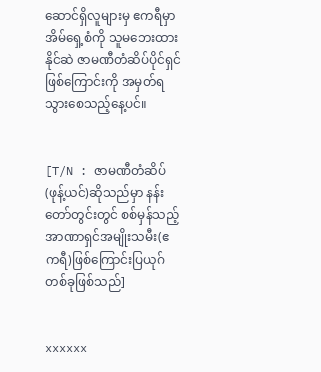ဆောင်ရှိလူများမှ ဧကရီမှာ အိမ်ရှေ့စံကို သူမဘေးထားနိုင်ဆဲ ဇာမဏီတံဆိပ်ပိုင်ရှင်ဖြစ်ကြောင်းကို အမှတ်ရသွားစေသည့်နေ့ပင်။


[T/N : ဇာမဏီတံဆိပ် (ဖုန့်ယင်)ဆိုသည်မှာ နန်းတော်တွင်းတွင် စစ်မှန်သည့်အာဏာရှင်အမျိုးသမီး(ဧကရီ)ဖြစ်ကြောင်းပြယုဂ်တစ်ခုဖြစ်သည်]


xxxxxx